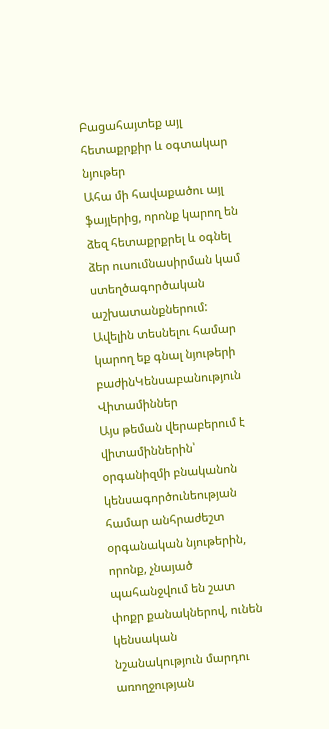Բացահայտեք այլ հետաքրքիր և օգտակար նյութեր
Ահա մի հավաքածու այլ ֆայլերից, որոնք կարող են ձեզ հետաքրքրել և օգնել ձեր ուսումնասիրման կամ ստեղծագործական աշխատանքներում: Ավելին տեսնելու համար կարող եք գնալ նյութերի բաժինԿենսաբանություն
Վիտամիններ
Այս թեման վերաբերում է վիտամիններին՝ օրգանիզմի բնականոն կենսագործունեության համար անհրաժեշտ օրգանական նյութերին, որոնք, չնայած պահանջվում են շատ փոքր քանակներով, ունեն կենսական նշանակություն մարդու առողջության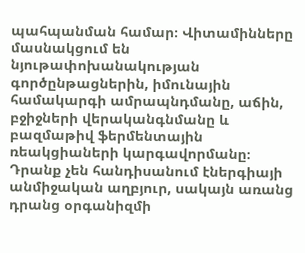պահպանման համար։ Վիտամինները մասնակցում են նյութափոխանակության գործընթացներին, իմունային համակարգի ամրապնդմանը, աճին, բջիջների վերականգնմանը և բազմաթիվ ֆերմենտային ռեակցիաների կարգավորմանը։ Դրանք չեն հանդիսանում էներգիայի անմիջական աղբյուր, սակայն առանց դրանց օրգանիզմի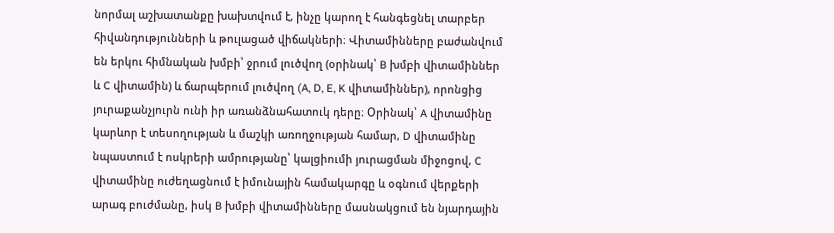նորմալ աշխատանքը խախտվում է, ինչը կարող է հանգեցնել տարբեր հիվանդությունների և թուլացած վիճակների։ Վիտամինները բաժանվում են երկու հիմնական խմբի՝ ջրում լուծվող (օրինակ՝ B խմբի վիտամիններ և C վիտամին) և ճարպերում լուծվող (A, D, E, K վիտամիններ), որոնցից յուրաքանչյուրն ունի իր առանձնահատուկ դերը։ Օրինակ՝ A վիտամինը կարևոր է տեսողության և մաշկի առողջության համար, D վիտամինը նպաստում է ոսկրերի ամրությանը՝ կալցիումի յուրացման միջոցով, C վիտամինը ուժեղացնում է իմունային համակարգը և օգնում վերքերի արագ բուժմանը, իսկ B խմբի վիտամինները մասնակցում են նյարդային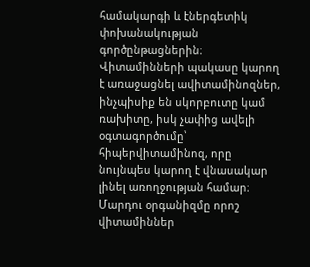համակարգի և էներգետիկ փոխանակության գործընթացներին։ Վիտամինների պակասը կարող է առաջացնել ավիտամինոզներ, ինչպիսիք են սկորբուտը կամ ռախիտը, իսկ չափից ավելի օգտագործումը՝ հիպերվիտամինոզ, որը նույնպես կարող է վնասակար լինել առողջության համար։ Մարդու օրգանիզմը որոշ վիտամիններ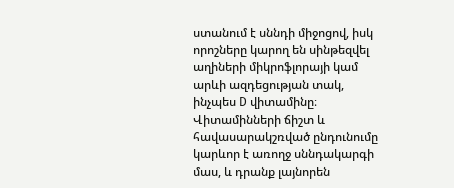ստանում է սննդի միջոցով, իսկ որոշները կարող են սինթեզվել աղիների միկրոֆլորայի կամ արևի ազդեցության տակ, ինչպես D վիտամինը։ Վիտամինների ճիշտ և հավասարակշռված ընդունումը կարևոր է առողջ սննդակարգի մաս, և դրանք լայնորեն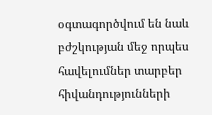օգտագործվում են նաև բժշկության մեջ որպես հավելումներ տարբեր հիվանդությունների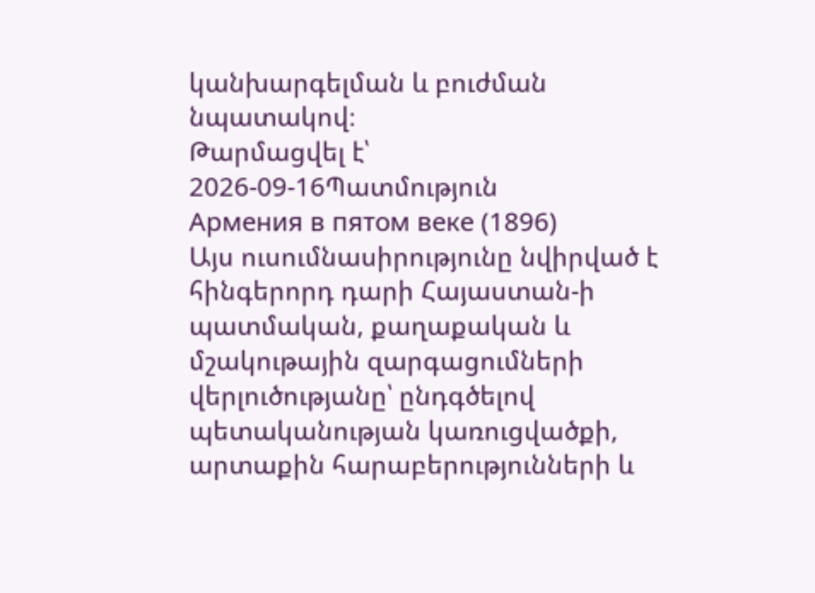կանխարգելման և բուժման նպատակով։
Թարմացվել է՝ 2026-09-16Պատմություն
Армения в пятом веке (1896)
Այս ուսումնասիրությունը նվիրված է հինգերորդ դարի Հայաստան-ի պատմական, քաղաքական և մշակութային զարգացումների վերլուծությանը՝ ընդգծելով պետականության կառուցվածքի, արտաքին հարաբերությունների և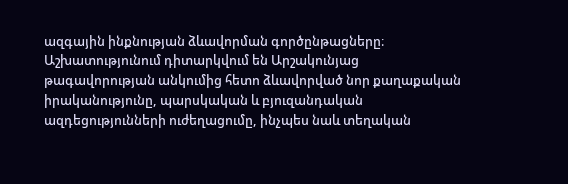ազգային ինքնության ձևավորման գործընթացները։ Աշխատությունում դիտարկվում են Արշակունյաց թագավորության անկումից հետո ձևավորված նոր քաղաքական իրականությունը, պարսկական և բյուզանդական ազդեցությունների ուժեղացումը, ինչպես նաև տեղական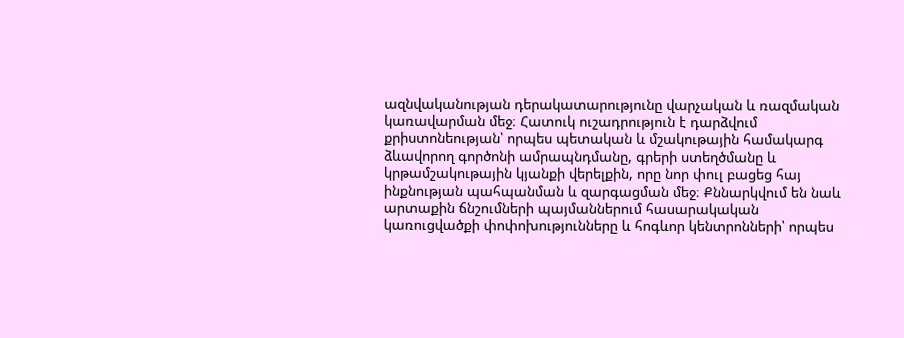ազնվականության դերակատարությունը վարչական և ռազմական կառավարման մեջ։ Հատուկ ուշադրություն է դարձվում քրիստոնեության՝ որպես պետական և մշակութային համակարգ ձևավորող գործոնի ամրապնդմանը, գրերի ստեղծմանը և կրթամշակութային կյանքի վերելքին, որը նոր փուլ բացեց հայ ինքնության պահպանման և զարգացման մեջ։ Քննարկվում են նաև արտաքին ճնշումների պայմաններում հասարակական կառուցվածքի փոփոխությունները և հոգևոր կենտրոնների՝ որպես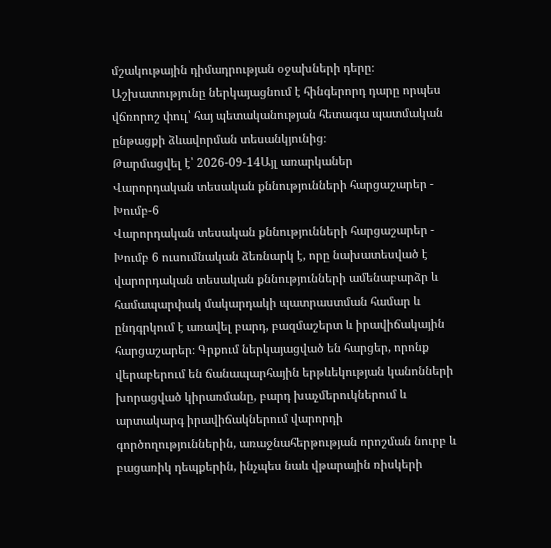մշակութային դիմադրության օջախների դերը։ Աշխատությունը ներկայացնում է հինգերորդ դարը որպես վճռորոշ փուլ՝ հայ պետականության հետագա պատմական ընթացքի ձևավորման տեսանկյունից։
Թարմացվել է՝ 2026-09-14Այլ առարկաներ
Վարորդական տեսական քննությունների հարցաշարեր - Խումբ-6
Վարորդական տեսական քննությունների հարցաշարեր - Խումբ 6 ուսումնական ձեռնարկ է, որը նախատեսված է վարորդական տեսական քննությունների ամենաբարձր և համապարփակ մակարդակի պատրաստման համար և ընդգրկում է առավել բարդ, բազմաշերտ և իրավիճակային հարցաշարեր։ Գրքում ներկայացված են հարցեր, որոնք վերաբերում են ճանապարհային երթևեկության կանոնների խորացված կիրառմանը, բարդ խաչմերուկներում և արտակարգ իրավիճակներում վարորդի գործողություններին, առաջնահերթության որոշման նուրբ և բացառիկ դեպքերին, ինչպես նաև վթարային ռիսկերի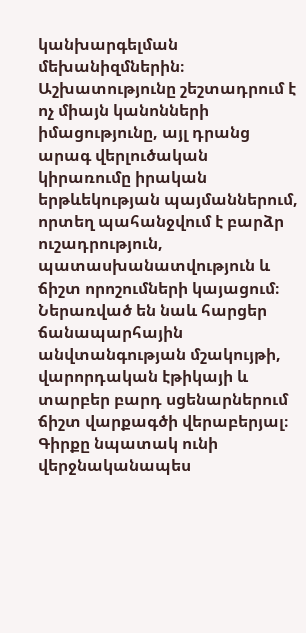կանխարգելման մեխանիզմներին։ Աշխատությունը շեշտադրում է ոչ միայն կանոնների իմացությունը, այլ դրանց արագ վերլուծական կիրառումը իրական երթևեկության պայմաններում, որտեղ պահանջվում է բարձր ուշադրություն, պատասխանատվություն և ճիշտ որոշումների կայացում։ Ներառված են նաև հարցեր ճանապարհային անվտանգության մշակույթի, վարորդական էթիկայի և տարբեր բարդ սցենարներում ճիշտ վարքագծի վերաբերյալ։ Գիրքը նպատակ ունի վերջնականապես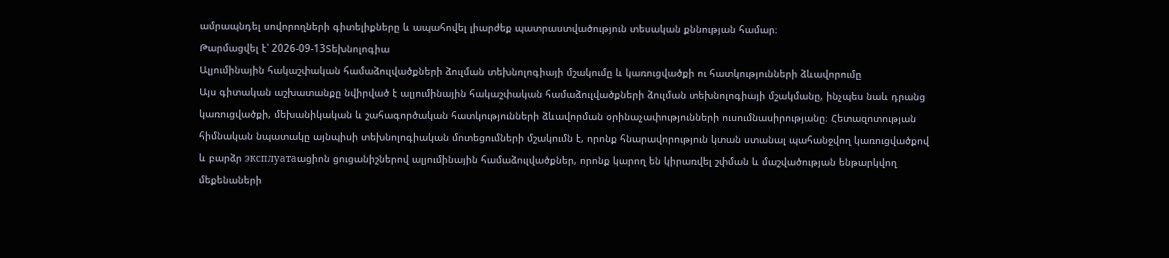ամրապնդել սովորողների գիտելիքները և ապահովել լիարժեք պատրաստվածություն տեսական քննության համար։
Թարմացվել է՝ 2026-09-13Տեխնոլոգիա
Ալյումինային հակաշփական համաձուլվածքների ձուլման տեխնոլոգիայի մշակումը և կառուցվածքի ու հատկությունների ձևավորումը
Այս գիտական աշխատանքը նվիրված է ալյումինային հակաշփական համաձուլվածքների ձուլման տեխնոլոգիայի մշակմանը, ինչպես նաև դրանց կառուցվածքի, մեխանիկական և շահագործական հատկությունների ձևավորման օրինաչափությունների ուսումնասիրությանը։ Հետազոտության հիմնական նպատակը այնպիսի տեխնոլոգիական մոտեցումների մշակումն է, որոնք հնարավորություն կտան ստանալ պահանջվող կառուցվածքով և բարձր эксплуатаացիոն ցուցանիշներով ալյումինային համաձուլվածքներ, որոնք կարող են կիրառվել շփման և մաշվածության ենթարկվող մեքենաների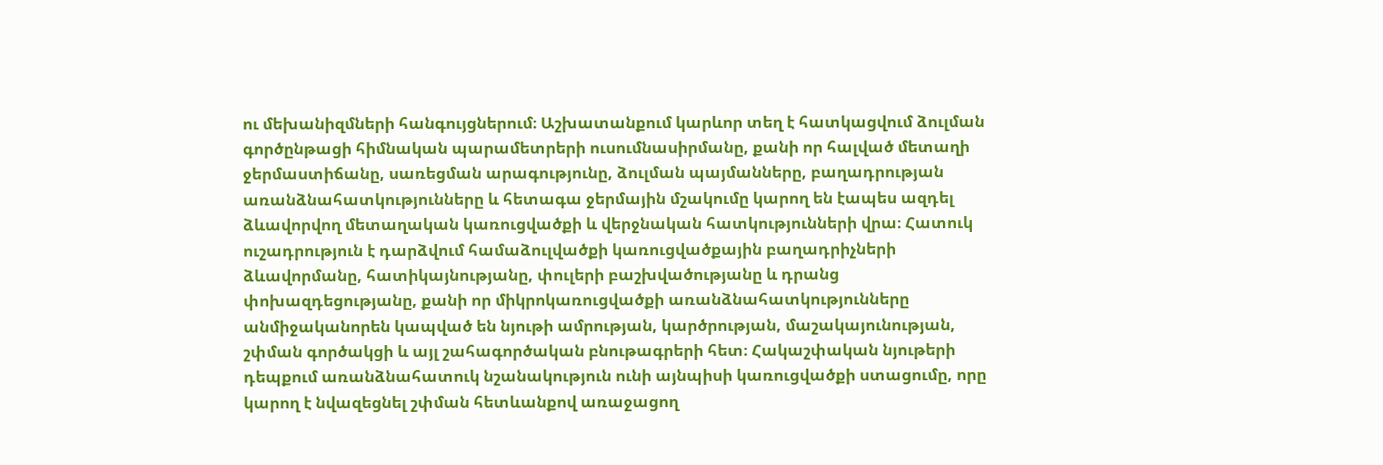ու մեխանիզմների հանգույցներում։ Աշխատանքում կարևոր տեղ է հատկացվում ձուլման գործընթացի հիմնական պարամետրերի ուսումնասիրմանը, քանի որ հալված մետաղի ջերմաստիճանը, սառեցման արագությունը, ձուլման պայմանները, բաղադրության առանձնահատկությունները և հետագա ջերմային մշակումը կարող են էապես ազդել ձևավորվող մետաղական կառուցվածքի և վերջնական հատկությունների վրա։ Հատուկ ուշադրություն է դարձվում համաձուլվածքի կառուցվածքային բաղադրիչների ձևավորմանը, հատիկայնությանը, փուլերի բաշխվածությանը և դրանց փոխազդեցությանը, քանի որ միկրոկառուցվածքի առանձնահատկությունները անմիջականորեն կապված են նյութի ամրության, կարծրության, մաշակայունության, շփման գործակցի և այլ շահագործական բնութագրերի հետ։ Հակաշփական նյութերի դեպքում առանձնահատուկ նշանակություն ունի այնպիսի կառուցվածքի ստացումը, որը կարող է նվազեցնել շփման հետևանքով առաջացող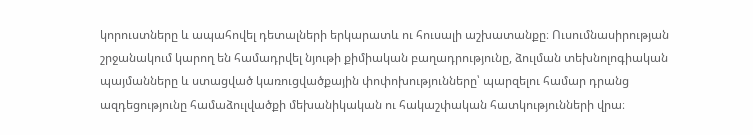կորուստները և ապահովել դետալների երկարատև ու հուսալի աշխատանքը։ Ուսումնասիրության շրջանակում կարող են համադրվել նյութի քիմիական բաղադրությունը, ձուլման տեխնոլոգիական պայմանները և ստացված կառուցվածքային փոփոխությունները՝ պարզելու համար դրանց ազդեցությունը համաձուլվածքի մեխանիկական ու հակաշփական հատկությունների վրա։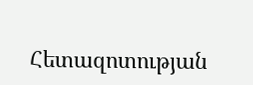Հետազոտության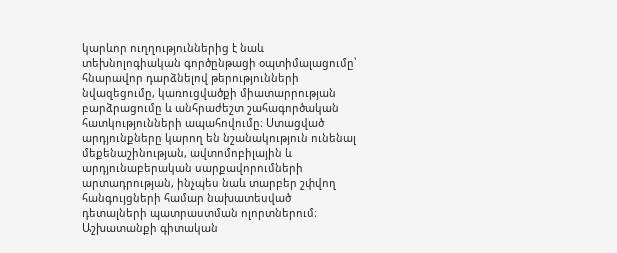կարևոր ուղղություններից է նաև տեխնոլոգիական գործընթացի օպտիմալացումը՝ հնարավոր դարձնելով թերությունների նվազեցումը, կառուցվածքի միատարրության բարձրացումը և անհրաժեշտ շահագործական հատկությունների ապահովումը։ Ստացված արդյունքները կարող են նշանակություն ունենալ մեքենաշինության, ավտոմոբիլային և արդյունաբերական սարքավորումների արտադրության, ինչպես նաև տարբեր շփվող հանգույցների համար նախատեսված դետալների պատրաստման ոլորտներում։ Աշխատանքի գիտական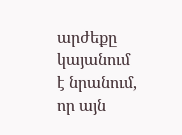արժեքը կայանում է նրանում, որ այն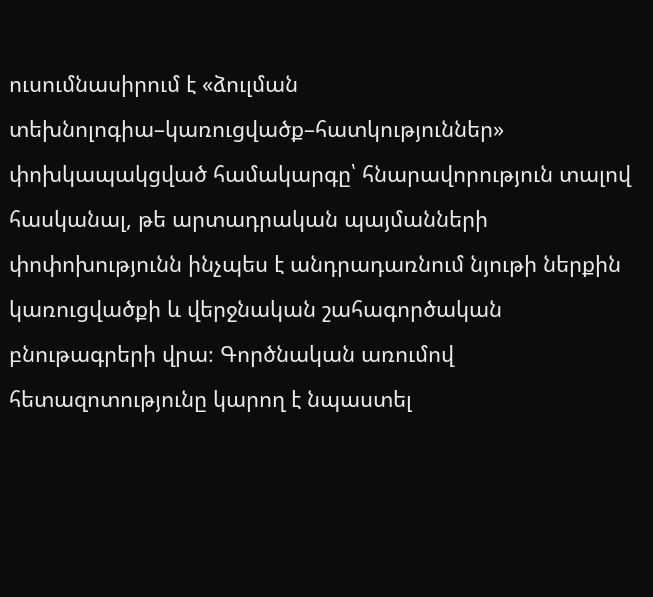ուսումնասիրում է «ձուլման տեխնոլոգիա–կառուցվածք–հատկություններ» փոխկապակցված համակարգը՝ հնարավորություն տալով հասկանալ, թե արտադրական պայմանների փոփոխությունն ինչպես է անդրադառնում նյութի ներքին կառուցվածքի և վերջնական շահագործական բնութագրերի վրա։ Գործնական առումով հետազոտությունը կարող է նպաստել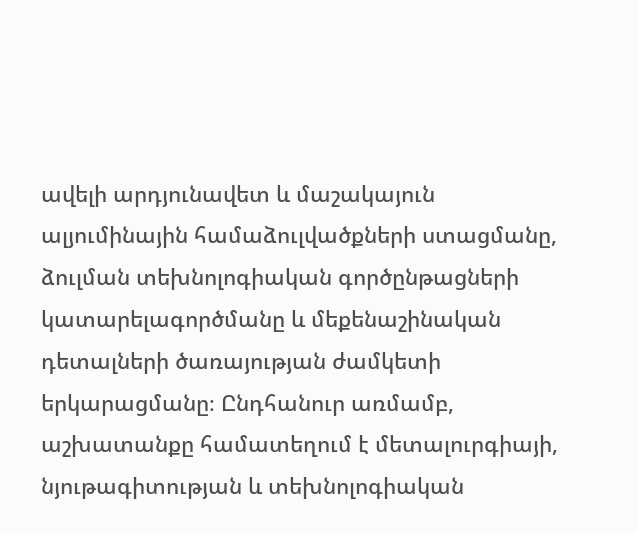ավելի արդյունավետ և մաշակայուն ալյումինային համաձուլվածքների ստացմանը, ձուլման տեխնոլոգիական գործընթացների կատարելագործմանը և մեքենաշինական դետալների ծառայության ժամկետի երկարացմանը։ Ընդհանուր առմամբ, աշխատանքը համատեղում է մետալուրգիայի, նյութագիտության և տեխնոլոգիական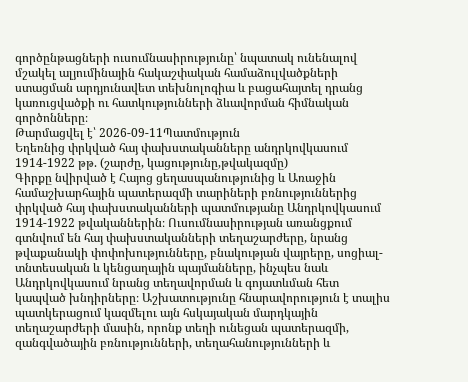գործընթացների ուսումնասիրությունը՝ նպատակ ունենալով մշակել ալյումինային հակաշփական համաձուլվածքների ստացման արդյունավետ տեխնոլոգիա և բացահայտել դրանց կառուցվածքի ու հատկությունների ձևավորման հիմնական գործոնները։
Թարմացվել է՝ 2026-09-11Պատմություն
Եղեռնից փրկված հայ փախստականները անդրկովկասում 1914-1922 թթ. (շարժը, կացությունը,թվակազմը)
Գիրքը նվիրված է Հայոց ցեղասպանությունից և Առաջին համաշխարհային պատերազմի տարիների բռնություններից փրկված հայ փախստականների պատմությանը Անդրկովկասում 1914-1922 թվականներին։ Ուսումնասիրության առանցքում գտնվում են հայ փախստականների տեղաշարժերը, նրանց թվաքանակի փոփոխությունները, բնակության վայրերը, սոցիալ-տնտեսական և կենցաղային պայմանները, ինչպես նաև Անդրկովկասում նրանց տեղավորման և գոյատևման հետ կապված խնդիրները։ Աշխատությունը հնարավորություն է տալիս պատկերացում կազմելու այն հսկայական մարդկային տեղաշարժերի մասին, որոնք տեղի ունեցան պատերազմի, զանգվածային բռնությունների, տեղահանությունների և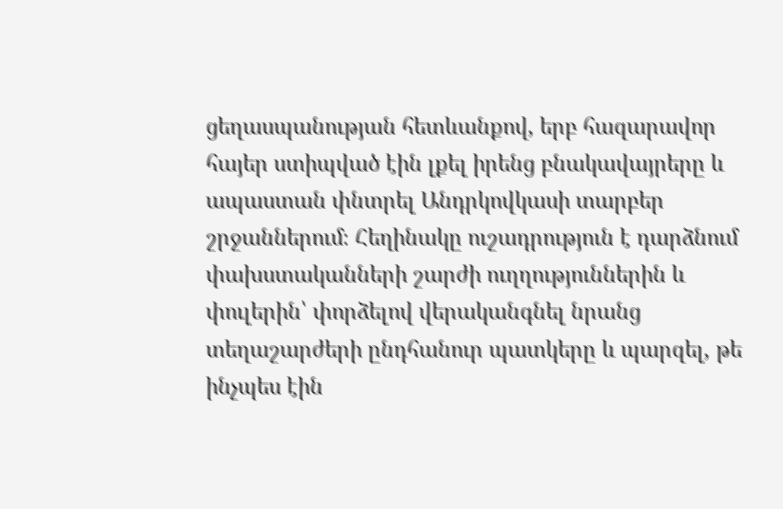ցեղասպանության հետևանքով, երբ հազարավոր հայեր ստիպված էին լքել իրենց բնակավայրերը և ապաստան փնտրել Անդրկովկասի տարբեր շրջաններում։ Հեղինակը ուշադրություն է դարձնում փախստականների շարժի ուղղություններին և փուլերին՝ փորձելով վերականգնել նրանց տեղաշարժերի ընդհանուր պատկերը և պարզել, թե ինչպես էին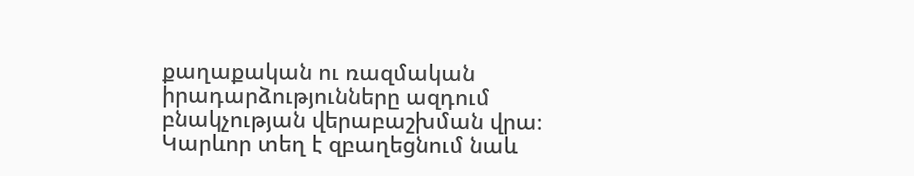քաղաքական ու ռազմական իրադարձությունները ազդում բնակչության վերաբաշխման վրա։ Կարևոր տեղ է զբաղեցնում նաև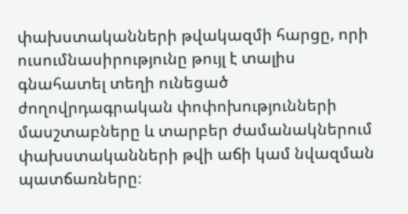փախստականների թվակազմի հարցը, որի ուսումնասիրությունը թույլ է տալիս գնահատել տեղի ունեցած ժողովրդագրական փոփոխությունների մասշտաբները և տարբեր ժամանակներում փախստականների թվի աճի կամ նվազման պատճառները։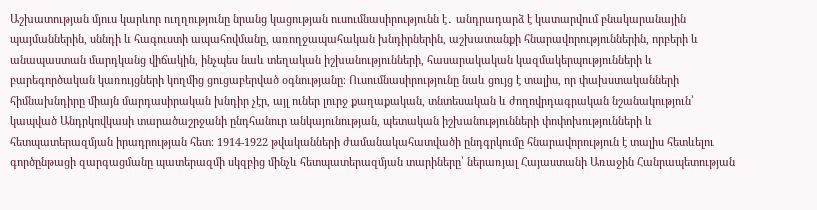Աշխատության մյուս կարևոր ուղղությունը նրանց կացության ուսումնասիրությունն է․ անդրադարձ է կատարվում բնակարանային պայմաններին, սննդի և հագուստի ապահովմանը, առողջապահական խնդիրներին, աշխատանքի հնարավորություններին, որբերի և անապաստան մարդկանց վիճակին, ինչպես նաև տեղական իշխանությունների, հասարակական կազմակերպությունների և բարեգործական կառույցների կողմից ցուցաբերված օգնությանը։ Ուսումնասիրությունը նաև ցույց է տալիս, որ փախստականների հիմնախնդիրը միայն մարդասիրական խնդիր չէր, այլ ուներ լուրջ քաղաքական, տնտեսական և ժողովրդագրական նշանակություն՝ կապված Անդրկովկասի տարածաշրջանի ընդհանուր անկայունության, պետական իշխանությունների փոփոխությունների և հետպատերազմյան իրադրության հետ։ 1914-1922 թվականների ժամանակահատվածի ընդգրկումը հնարավորություն է տալիս հետևելու գործընթացի զարգացմանը պատերազմի սկզբից մինչև հետպատերազմյան տարիները՝ ներառյալ Հայաստանի Առաջին Հանրապետության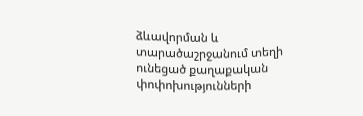ձևավորման և տարածաշրջանում տեղի ունեցած քաղաքական փոփոխությունների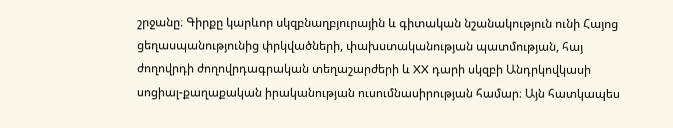շրջանը։ Գիրքը կարևոր սկզբնաղբյուրային և գիտական նշանակություն ունի Հայոց ցեղասպանությունից փրկվածների, փախստականության պատմության, հայ ժողովրդի ժողովրդագրական տեղաշարժերի և XX դարի սկզբի Անդրկովկասի սոցիալ-քաղաքական իրականության ուսումնասիրության համար։ Այն հատկապես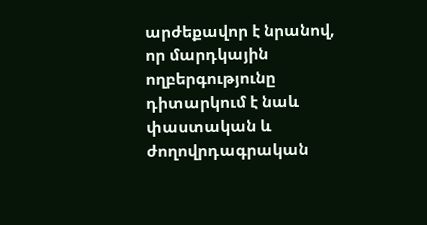արժեքավոր է նրանով, որ մարդկային ողբերգությունը դիտարկում է նաև փաստական և ժողովրդագրական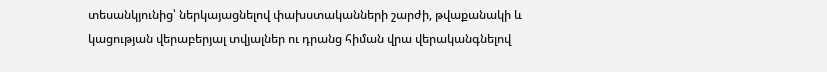տեսանկյունից՝ ներկայացնելով փախստականների շարժի, թվաքանակի և կացության վերաբերյալ տվյալներ ու դրանց հիման վրա վերականգնելով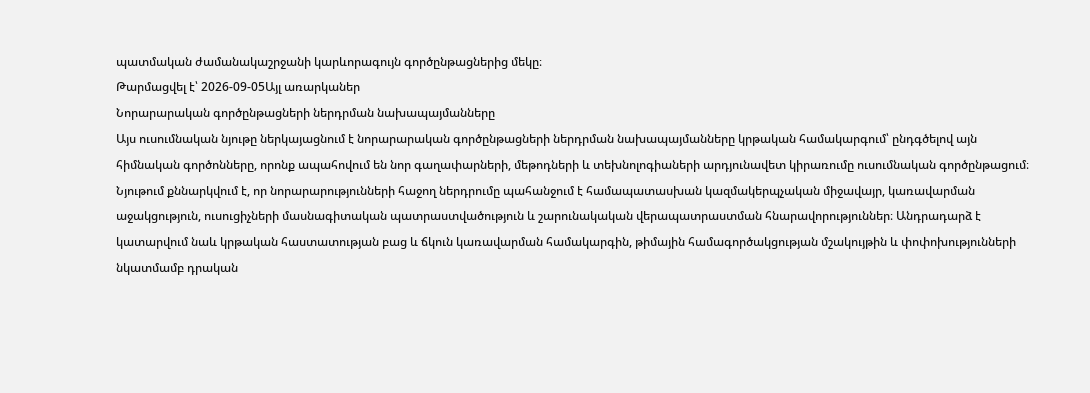պատմական ժամանակաշրջանի կարևորագույն գործընթացներից մեկը։
Թարմացվել է՝ 2026-09-05Այլ առարկաներ
Նորարարական գործընթացների ներդրման նախապայմանները
Այս ուսումնական նյութը ներկայացնում է նորարարական գործընթացների ներդրման նախապայմանները կրթական համակարգում՝ ընդգծելով այն հիմնական գործոնները, որոնք ապահովում են նոր գաղափարների, մեթոդների և տեխնոլոգիաների արդյունավետ կիրառումը ուսումնական գործընթացում։ Նյութում քննարկվում է, որ նորարարությունների հաջող ներդրումը պահանջում է համապատասխան կազմակերպչական միջավայր, կառավարման աջակցություն, ուսուցիչների մասնագիտական պատրաստվածություն և շարունակական վերապատրաստման հնարավորություններ։ Անդրադարձ է կատարվում նաև կրթական հաստատության բաց և ճկուն կառավարման համակարգին, թիմային համագործակցության մշակույթին և փոփոխությունների նկատմամբ դրական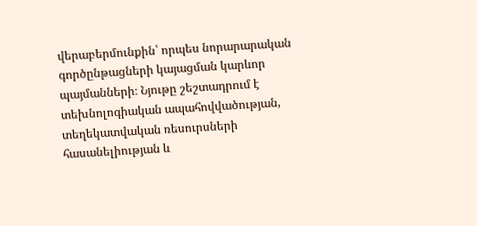վերաբերմունքին՝ որպես նորարարական գործընթացների կայացման կարևոր պայմանների։ Նյութը շեշտադրում է տեխնոլոգիական ապահովվածության, տեղեկատվական ռեսուրսների հասանելիության և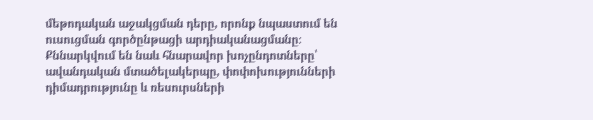մեթոդական աջակցման դերը, որոնք նպաստում են ուսուցման գործընթացի արդիականացմանը։ Քննարկվում են նաև հնարավոր խոչընդոտները՝ ավանդական մտածելակերպը, փոփոխությունների դիմադրությունը և ռեսուրսների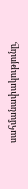սահմանափակությունը,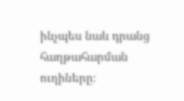ինչպես նաև դրանց հաղթահարման ուղիները։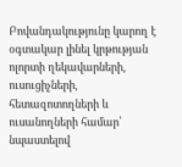Բովանդակությունը կարող է օգտակար լինել կրթության ոլորտի ղեկավարների, ուսուցիչների, հետազոտողների և ուսանողների համար՝ նպաստելով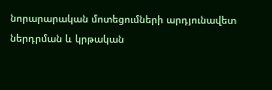նորարարական մոտեցումների արդյունավետ ներդրման և կրթական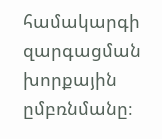համակարգի զարգացման խորքային ըմբռնմանը։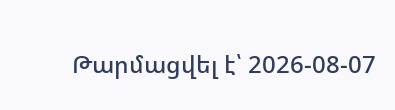Թարմացվել է՝ 2026-08-07